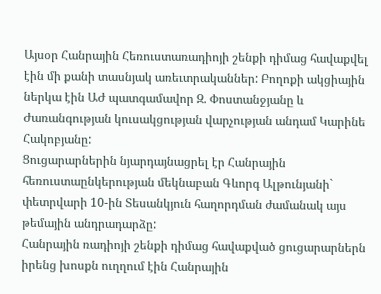Այսօր Հանրային Հեռուստառադիոյի շենքի դիմաց հավաքվել էին մի քանի տասնյակ առեւտրականներ: Բողոքի ակցիային ներկա էին ԱԺ պատգամավոր Զ. Փոստանջյանը և Ժառանգության կուսակցության վարչության անդամ Կարինե Հակոբյանը:
Ցուցարարներին նյարդայնացրել էր Հանրային հեռուստաընկերության մեկնաբան Գևորգ Ալթունյանի` փետրվարի 10-ին Տեսանկյուն հաղորդման ժամանակ այս թեմային անդրադարձը:
Հանրային ռադիոյի շենքի դիմաց հավաքված ցուցարարներն իրենց խոսքն ուղղում էին Հանրային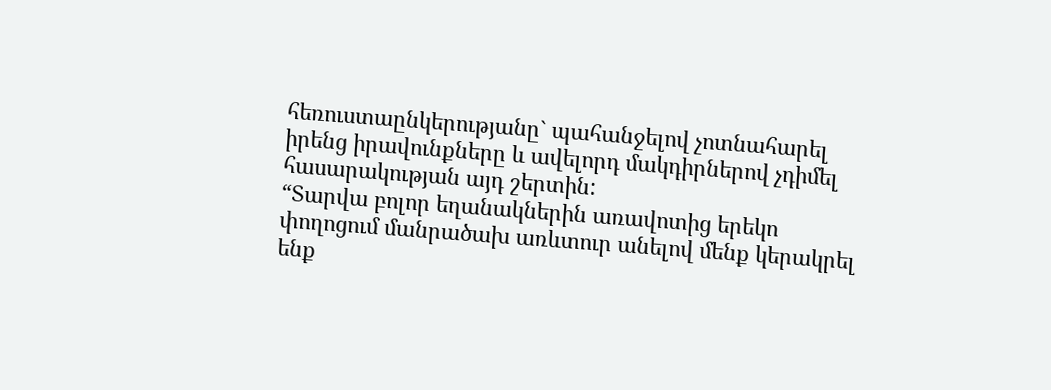հեռուստաընկերությանը` պահանջելով չոտնահարել իրենց իրավունքները և ավելորդ մակդիրներով չդիմել հասարակության այդ շերտին:
“Տարվա բոլոր եղանակներին առավոտից երեկո փողոցում մանրածախ առևտուր անելով մենք կերակրել ենք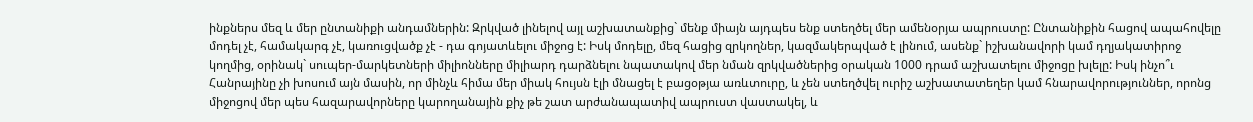ինքներս մեզ և մեր ընտանիքի անդամներին: Զրկված լինելով այլ աշխատանքից` մենք միայն այդպես ենք ստեղծել մեր ամենօրյա ապրուստը: Ընտանիքին հացով ապահովելը մոդել չէ, համակարգ չէ, կառուցվածք չէ - դա գոյատևելու միջոց է: Իսկ մոդելը, մեզ հացից զրկողներ, կազմակերպված է լինում, ասենք` իշխանավորի կամ դղյակատիրոջ կողմից, օրինակ` սուպեր-մարկետների միլիոնները միլիարդ դարձնելու նպատակով մեր նման զրկվածներից օրական 1000 դրամ աշխատելու միջոցը խլելը: Իսկ ինչո՞ւ Հանրայինը չի խոսում այն մասին, որ մինչև հիմա մեր միակ հույսն էլի մնացել է բացօթյա առևտուրը, և չեն ստեղծվել ուրիշ աշխատատեղեր կամ հնարավորություններ, որոնց միջոցով մեր պես հազարավորները կարողանային քիչ թե շատ արժանապատիվ ապրուստ վաստակել, և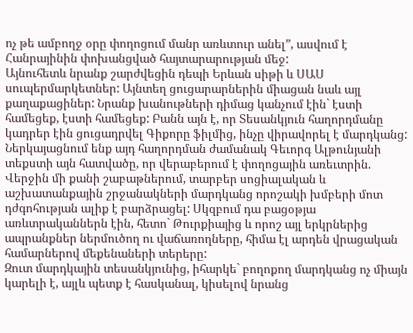ոչ թե ամբողջ օրը փողոցում մանր առևտուր անել”, ասվում է Հանրայինին փոխանցված հայտարարության մեջ:
Այնուհետև նրանք շարժվեցին դեպի Երևան սիթի և ՍԱՍ սուպերմարկետներ: Այնտեղ ցուցարարներին միացան նաև այլ քաղաքացիներ: Նրանք խանութների դիմաց կանչում էին` էստի համեցեք, էստի համեցեք: Բանն այն է, որ Տեսանկյուն հաղորդմանը կադրեր էին ցուցադրվել Գիքորը ֆիլմից, ինչը վիրավորել է մարդկանց:
Ներկայացնում ենք այդ հաղորդման ժամանակ Գեւորգ Ալթունյանի տեքստի այն հատվածը, որ վերաբերում է փողոցային առեւտրին.
Վերջին մի քանի շաբաթներում, տարբեր սոցիալական և աշխատանքային շրջանակների մարդկանց որոշակի խմբերի մոտ դժգոհության ալիք է բարձրացել: Սկզբում դա բացօթյա առևտրականներն էին, հետո` Թուրքիայից և որոշ այլ երկրներից ապրանքներ ներմուծող ու վաճառողները, հիմա էլ արդեն վրացական համարներով մեքենաների տերերը:
Զուտ մարդկային տեսանկյունից, իհարկե` բողոքող մարդկանց ոչ միայն կարելի է, այլև պետք է հասկանալ, կիսելով նրանց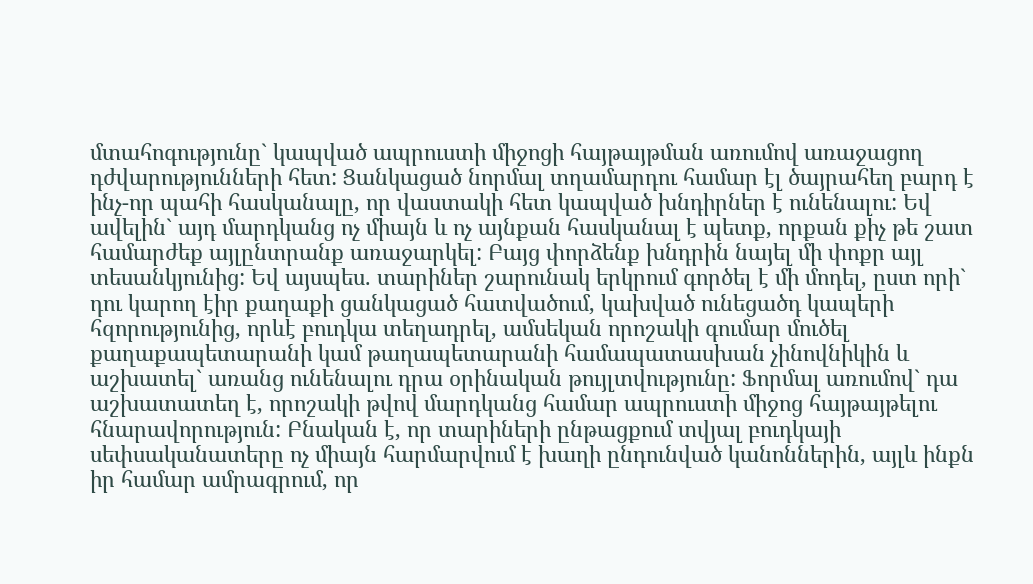մտահոգությունը` կապված ապրուստի միջոցի հայթայթման առումով առաջացող դժվարությունների հետ: Ցանկացած նորմալ տղամարդու համար էլ ծայրահեղ բարդ է ինչ-որ պահի հասկանալը, որ վաստակի հետ կապված խնդիրներ է ունենալու: Եվ ավելին` այդ մարդկանց ոչ միայն և ոչ այնքան հասկանալ է պետք, որքան քիչ թե շատ համարժեք այլընտրանք առաջարկել: Բայց փորձենք խնդրին նայել մի փոքր այլ տեսանկյունից: Եվ այսպես. տարիներ շարունակ երկրում գործել է մի մոդել, ըստ որի` դու կարող էիր քաղաքի ցանկացած հատվածում, կախված ունեցածդ կապերի հզորությունից, որևէ բուդկա տեղադրել, ամսեկան որոշակի գումար մուծել քաղաքապետարանի կամ թաղապետարանի համապատասխան չինովնիկին և աշխատել` առանց ունենալու դրա օրինական թույլտվությունը: Ֆորմալ առումով` դա աշխատատեղ է, որոշակի թվով մարդկանց համար ապրուստի միջոց հայթայթելու հնարավորություն: Բնական է, որ տարիների ընթացքում տվյալ բուդկայի սեփսականատերը ոչ միայն հարմարվում է խաղի ընդունված կանոններին, այլև ինքն իր համար ամրագրում, որ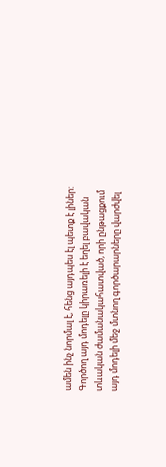ամեն ինչ նորմալ է, հենց այդպես էլ պետք է լիներ: Գործող այդ մոդելը կիրառելի է եղել բավական տևական ժամանակահատված, որի ընթացքում այդ մոդելի մեջ մտնող գործարարները վարժվել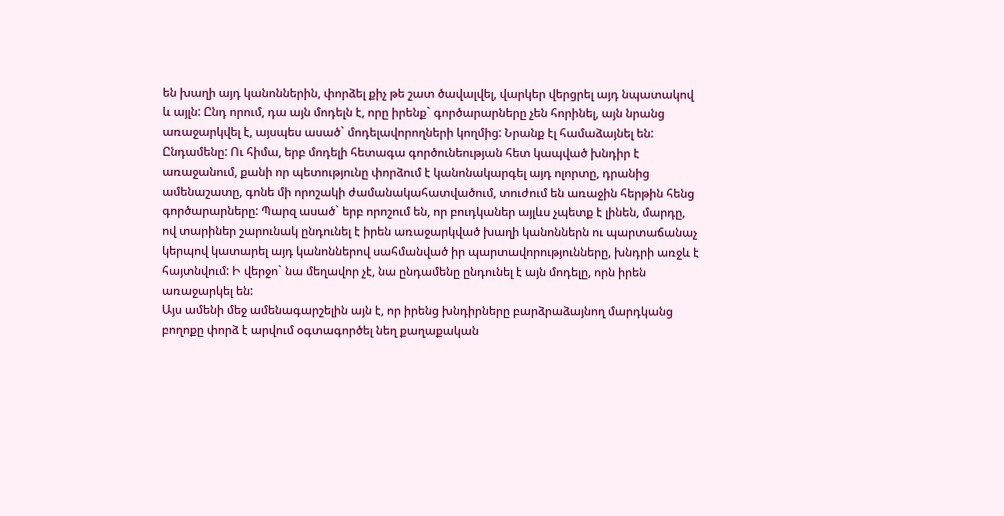են խաղի այդ կանոններին, փորձել քիչ թե շատ ծավալվել, վարկեր վերցրել այդ նպատակով և այլն: Ընդ որում, դա այն մոդելն է, որը իրենք` գործարարները չեն հորինել, այն նրանց առաջարկվել է, այսպես ասած` մոդելավորողների կողմից: Նրանք էլ համաձայնել են: Ընդամենը: Ու հիմա, երբ մոդելի հետագա գործունեության հետ կապված խնդիր է առաջանում, քանի որ պետությունը փորձում է կանոնակարգել այդ ոլորտը, դրանից ամենաշատը, գոնե մի որոշակի ժամանակահատվածում, տուժում են առաջին հերթին հենց գործարարները: Պարզ ասած` երբ որոշում են, որ բուդկաներ այլևս չպետք է լինեն, մարդը, ով տարիներ շարունակ ընդունել է իրեն առաջարկված խաղի կանոններն ու պարտաճանաչ կերպով կատարել այդ կանոններով սահմանված իր պարտավորությունները, խնդրի առջև է հայտնվում: Ի վերջո` նա մեղավոր չէ, նա ընդամենը ընդունել է այն մոդելը, որն իրեն առաջարկել են:
Այս ամենի մեջ ամենագարշելին այն է, որ իրենց խնդիրները բարձրաձայնող մարդկանց բողոքը փորձ է արվում օգտագործել նեղ քաղաքական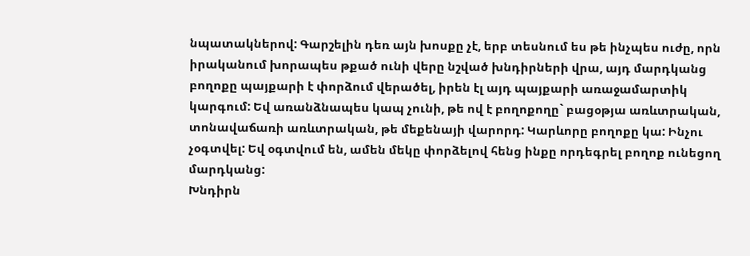նպատակներով: Գարշելին դեռ այն խոսքը չէ, երբ տեսնում ես թե ինչպես ուժը, որն իրականում խորապես թքած ունի վերը նշված խնդիրների վրա, այդ մարդկանց բողոքը պայքարի է փորձում վերածել, իրեն էլ այդ պայքարի առաջամարտիկ կարգում: Եվ առանձնապես կապ չունի, թե ով է բողոքողը` բացօթյա առևտրական, տոնավաճառի առևտրական, թե մեքենայի վարորդ: Կարևորը բողոքը կա: Ինչու չօգտվել: Եվ օգտվում են, ամեն մեկը փորձելով հենց ինքը որդեգրել բողոք ունեցող մարդկանց:
Խնդիրն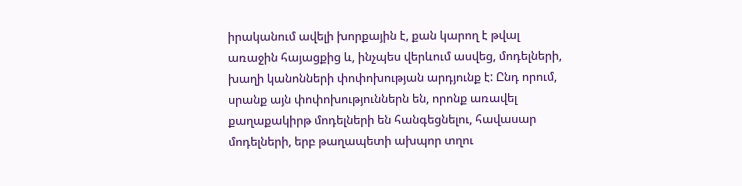իրականում ավելի խորքային է, քան կարող է թվալ առաջին հայացքից և, ինչպես վերևում ասվեց, մոդելների, խաղի կանոնների փոփոխության արդյունք է: Ընդ որում, սրանք այն փոփոխություններն են, որոնք առավել քաղաքակիրթ մոդելների են հանգեցնելու, հավասար մոդելների, երբ թաղապետի ախպոր տղու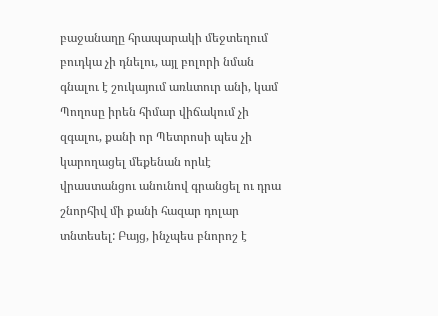բաջանաղը հրապարակի մեջտեղում բուդկա չի դնելու, այլ բոլորի նման գնալու է շուկայում առևտուր անի, կամ Պողոսը իրեն հիմար վիճակում չի զգալու, քանի որ Պետրոսի պես չի կարողացել մեքենան որևէ վրաստանցու անունով գրանցել ու դրա շնորհիվ մի քանի հազար դոլար տնտեսել: Բայց, ինչպես բնորոշ է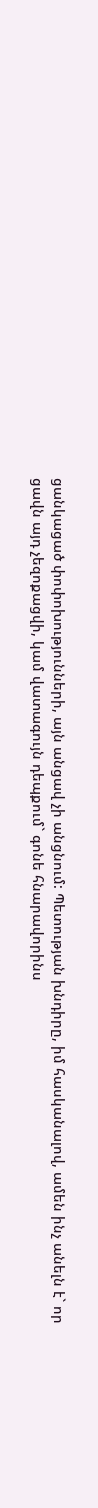ցանկացած փոփոխությունների, այն անցավ չի անցնում: Պետության խնդիրը, իմ հասկանալով, ամեն ինչ անելն է` որ ցավն այդ չեզոքացվի, կամ վատագույն դեպքում` գոնե հնարավորինս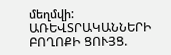մեղմվի:
ԱՌԵՎՏՐԱԿԱՆՆԵՐԻ ԲՈՂՈՔԻ ՑՈՒՅՑ.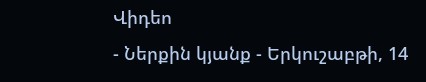Վիդեո
- Ներքին կյանք - Երկուշաբթի, 14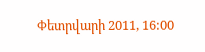Փետրվարի 2011, 16:00